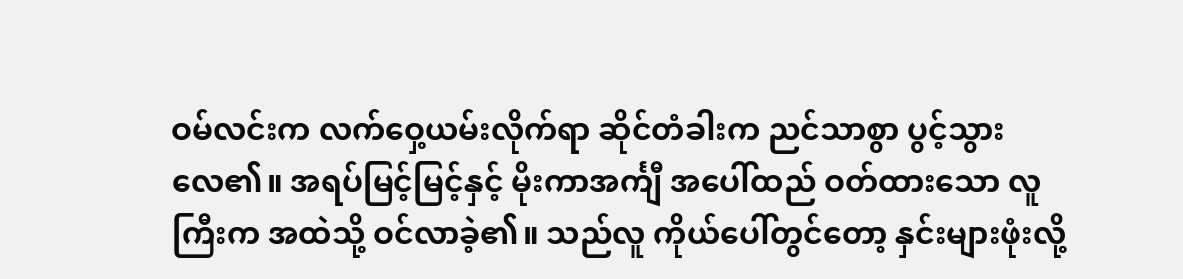ဝမ်လင်းက လက်ဝှေ့ယမ်းလိုက်ရာ ဆိုင်တံခါးက ညင်သာစွာ ပွင့်သွားလေ၏။ အရပ်မြင့်မြင့်နှင့် မိုးကာအင်္ကျီ အပေါ်ထည် ဝတ်ထားသော လူကြီးက အထဲသို့ ဝင်လာခဲ့၏။ သည်လူ ကိုယ်ပေါ်တွင်တော့ နှင်းများဖုံးလို့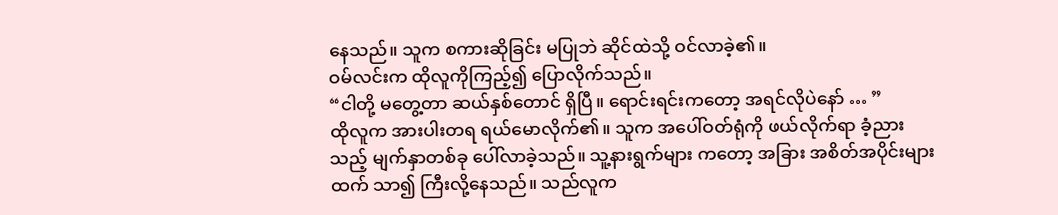နေသည်။ သူက စကားဆိုခြင်း မပြုဘဲ ဆိုင်ထဲသို့ ဝင်လာခဲ့၏။
ဝမ်လင်းက ထိုလူကိုကြည့်၍ ပြောလိုက်သည်။
“ငါတို့ မတွေ့တာ ဆယ်နှစ်တောင် ရှိပြီ။ ရောင်းရင်းကတော့ အရင်လိုပဲနော် … ”
ထိုလူက အားပါးတရ ရယ်မောလိုက်၏။ သူက အပေါ်ဝတ်ရုံကို ဖယ်လိုက်ရာ ခံ့ညားသည့် မျက်နှာတစ်ခု ပေါ်လာခဲ့သည်။ သူ့နားရွက်များ ကတော့ အခြား အစိတ်အပိုင်းများထက် သာ၍ ကြီးလို့နေသည်။ သည်လူက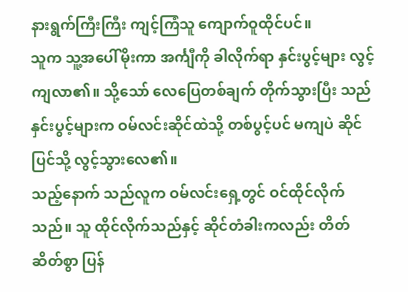နားရွက်ကြီးကြီး ကျင့်ကြံသူ ကျောက်ဝူထိုင်ပင်။
သူက သူ့အပေါ်မိုးကာ အင်္ကျီကို ခါလိုက်ရာ နှင်းပွင့်များ လွင့်ကျလာ၏။ သို့သော် လေပြေတစ်ချက် တိုက်သွားပြီး သည်နှင်းပွင့်များက ဝမ်လင်းဆိုင်ထဲသို့ တစ်ပွင့်ပင် မကျပဲ ဆိုင်ပြင်သို့ လွင့်သွားလေ၏။
သည့်နောက် သည်လူက ဝမ်လင်းရှေ့တွင် ဝင်ထိုင်လိုက်သည်။ သူ ထိုင်လိုက်သည်နှင့် ဆိုင်တံခါးကလည်း တိတ်ဆိတ်စွာ ပြန်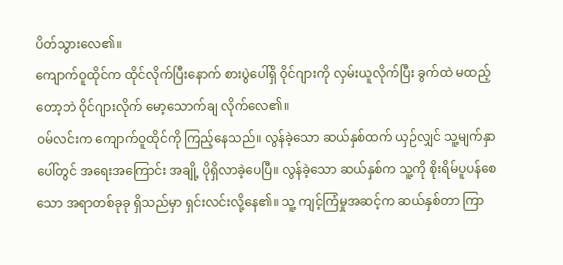ပိတ်သွားလေ၏။
ကျောက်ဝူထိုင်က ထိုင်လိုက်ပြီးနောက် စားပွဲပေါ်ရှိ ဝိုင်ဂျားကို လှမ်းယူလိုက်ပြီး ခွက်ထဲ မထည့်တော့ဘဲ ဝိုင်ဂျားလိုက် မော့သောက်ချ လိုက်လေ၏။
ဝမ်လင်းက ကျောက်ဝူထိုင်ကို ကြည့်နေသည်။ လွန်ခဲ့သော ဆယ်နှစ်ထက် ယှဉ်လျှင် သူ့မျက်နှာပေါ်တွင် အရေးအကြောင်း အချို့ ပိုရှိလာခဲ့ပေပြီ။ လွန်ခဲ့သော ဆယ်နှစ်က သူ့ကို စိုးရိမ်ပူပန်စေသော အရာတစ်ခုခု ရှိသည်မှာ ရှင်းလင်းလို့နေ၏။ သူ့ ကျင့်ကြံမှုအဆင့်က ဆယ်နှစ်တာ ကြာ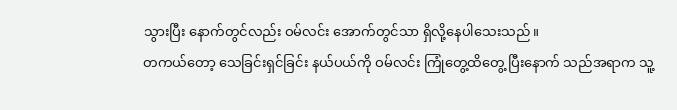သွားပြီး နောက်တွင်လည်း ဝမ်လင်း အောက်တွင်သာ ရှိလို့နေပါသေးသည်။
တကယ်တော့ သေခြင်းရှင်ခြင်း နယ်ပယ်ကို ဝမ်လင်း ကြုံတွေ့ထိတွေ့ ပြီးနောက် သည်အရာက သူ့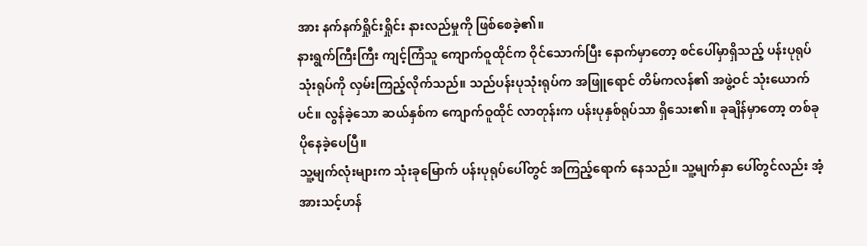အား နက်နက်ရှိုင်းရှိုင်း နားလည်မှုကို ဖြစ်စေခဲ့၏။
နားရွက်ကြီးကြီး ကျင့်ကြံသူ ကျောက်ဝူထိုင်က ဝိုင်သောက်ပြီး နောက်မှာတော့ စင်ပေါ်မှာရှိသည့် ပန်းပုရုပ်သုံးရုပ်ကို လှမ်းကြည့်လိုက်သည်။ သည်ပန်းပုသုံးရုပ်က အဖြူရောင် တိမ်ကလန်၏ အဖွဲ့ဝင် သုံးယောက်ပင်။ လွန်ခဲ့သော ဆယ်နှစ်က ကျောက်ဝူထိုင် လာတုန်းက ပန်းပုနှစ်ရုပ်သာ ရှိသေး၏။ ခုချိန်မှာတော့ တစ်ခုပိုနေခဲ့ပေပြီ။
သူ့မျက်လုံးများက သုံးခုမြောက် ပန်းပုရုပ်ပေါ်တွင် အကြည့်ရောက် နေသည်။ သူ့မျက်နှာ ပေါ်တွင်လည်း အံ့အားသင့်ဟန်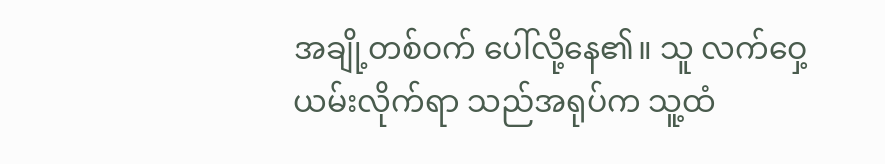အချို့တစ်ဝက် ပေါ်လို့နေ၏။ သူ လက်ဝှေ့ယမ်းလိုက်ရာ သည်အရုပ်က သူ့ထံ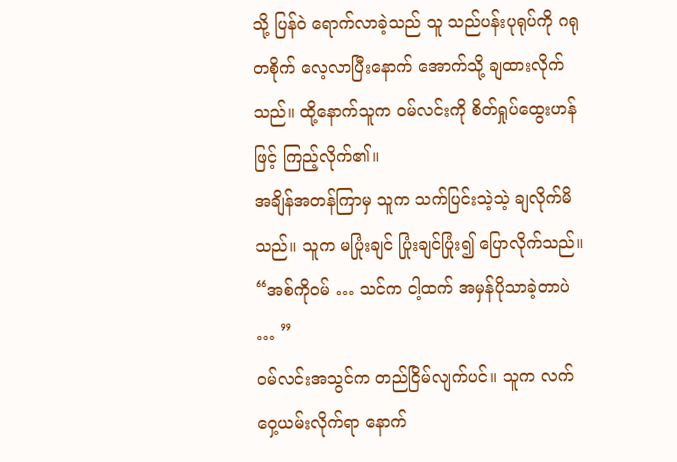သို့ ပြန်ဝဲ ရောက်လာခဲ့သည် သူ သည်ပန်းပုရုပ်ကို ဂရုတစိုက် လေ့လာပြီးနောက် အောက်သို့ ချထားလိုက်သည်။ ထို့နောက်သူက ဝမ်လင်းကို စိတ်ရှုပ်ထွေးဟန်ဖြင့် ကြည့်လိုက်၏။
အချိန်အတန်ကြာမှ သူက သက်ပြင်းသဲ့သဲ့ ချလိုက်မိသည်။ သူက မပြုံးချင် ပြုံးချင်ပြုံး၍ ပြောလိုက်သည်။
“အစ်ကိုဝမ် … သင်က ငါ့ထက် အမှန်ပိုသာခဲ့တာပဲ … ”
ဝမ်လင်းအသွင်က တည်ငြိမ်လျက်ပင်။ သူက လက်ဝှေ့ယမ်းလိုက်ရာ နောက်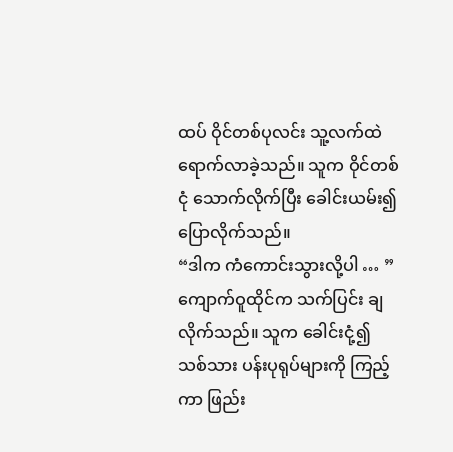ထပ် ဝိုင်တစ်ပုလင်း သူ့လက်ထဲ ရောက်လာခဲ့သည်။ သူက ဝိုင်တစ်ငုံ သောက်လိုက်ပြီး ခေါင်းယမ်း၍ ပြောလိုက်သည်။
“ဒါက ကံကောင်းသွားလို့ပါ … ”
ကျောက်ဝူထိုင်က သက်ပြင်း ချလိုက်သည်။ သူက ခေါင်းငုံ့၍ သစ်သား ပန်းပုရုပ်များကို ကြည့်ကာ ဖြည်း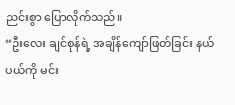ညင်းစွာ ပြောလိုက်သည်။
“ဦးလေး ချင်စုန်ရဲ့ အချိန်ကျော်ဖြတ်ခြင်း နယ်ပယ်ကို မင်း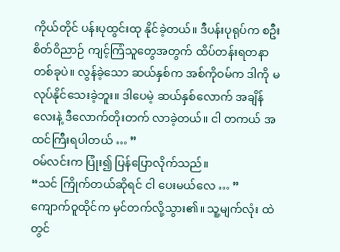ကိုယ်တိုင် ပန်းပုထွင်းထု နိုင်ခဲ့တယ်။ ဒီပန်းပုရုပ်က စဦးစိတ်ဝိညာဉ် ကျင့်ကြံသူတွေအတွက် ထိပ်တန်းရတနာ တစ်ခုပဲ။ လွန်ခဲ့သော ဆယ်နှစ်က အစ်ကိုဝမ်က ဒါကို မလုပ်နိုင်သေးခဲ့ဘူး။ ဒါပေမဲ့ ဆယ်နှစ်လောက် အချိန်လေးနဲ့ ဒီလောက်တိုးတက် လာခဲ့တယ်။ ငါ တကယ် အထင်ကြီးရပါတယ် … ”
ဝမ်လင်းက ပြုံး၍ ပြန်ပြောလိုက်သည်။
“သင် ကြိုက်တယ်ဆိုရင် ငါ ပေးမယ်လေ … ”
ကျောက်ဝူထိုင်က မှင်တက်လို့သွား၏။ သူ့မျက်လုံး ထဲတွင်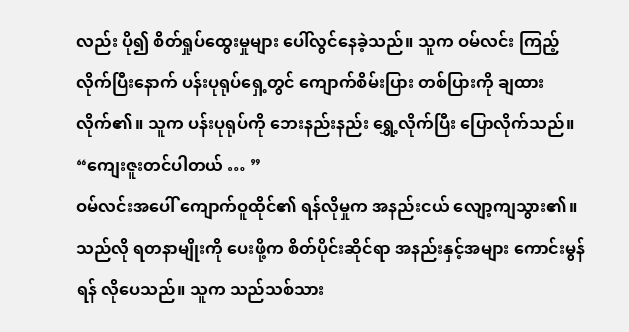လည်း ပို၍ စိတ်ရှုပ်ထွေးမှုများ ပေါ်လွင်နေခဲ့သည်။ သူက ဝမ်လင်း ကြည့်လိုက်ပြီးနောက် ပန်းပုရုပ်ရှေ့တွင် ကျောက်စိမ်းပြား တစ်ပြားကို ချထားလိုက်၏။ သူက ပန်းပုရုပ်ကို ဘေးနည်းနည်း ရွှေ့လိုက်ပြီး ပြောလိုက်သည်။
“ကျေးဇူးတင်ပါတယ် … ”
ဝမ်လင်းအပေါ် ကျောက်ဝူထိုင်၏ ရန်လိုမှုက အနည်းငယ် လျော့ကျသွား၏။ သည်လို ရတနာမျိုးကို ပေးဖို့က စိတ်ပိုင်းဆိုင်ရာ အနည်းနှင့်အများ ကောင်းမွန်ရန် လိုပေသည်။ သူက သည်သစ်သား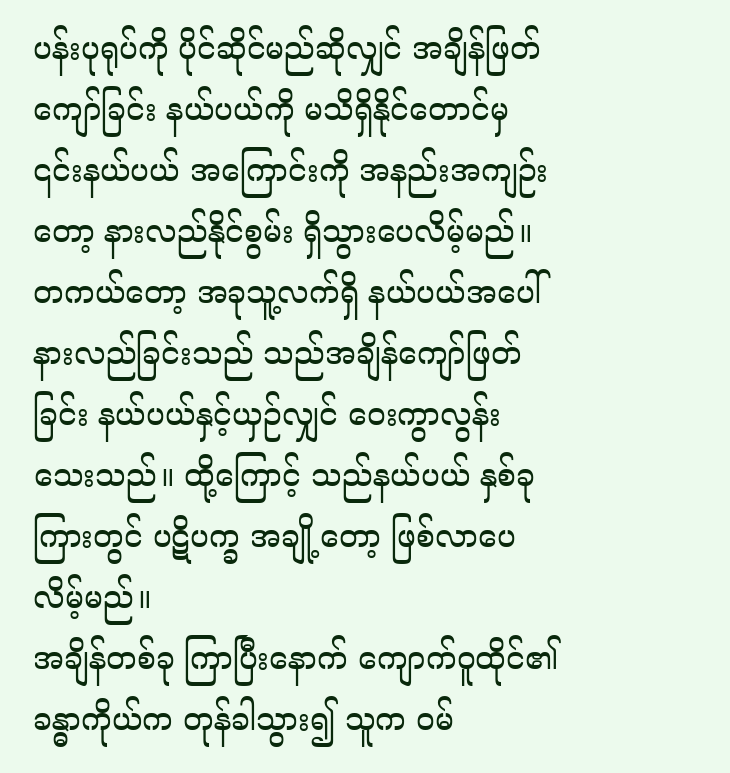ပန်းပုရုပ်ကို ပိုင်ဆိုင်မည်ဆိုလျှင် အချိန်ဖြတ်ကျော်ခြင်း နယ်ပယ်ကို မသိရှိနိုင်တောင်မှ ၎င်းနယ်ပယ် အကြောင်းကို အနည်းအကျဉ်းတော့ နားလည်နိုင်စွမ်း ရှိသွားပေလိမ့်မည်။
တကယ်တော့ အခုသူ့လက်ရှိ နယ်ပယ်အပေါ် နားလည်ခြင်းသည် သည်အချိန်ကျော်ဖြတ်ခြင်း နယ်ပယ်နှင့်ယှဉ်လျှင် ဝေးကွာလွန်း သေးသည်။ ထို့ကြောင့် သည်နယ်ပယ် နှစ်ခုကြားတွင် ပဋိပက္ခ အချို့တော့ ဖြစ်လာပေလိမ့်မည်။
အချိန်တစ်ခု ကြာပြီးနောက် ကျောက်ဝူထိုင်၏ ခန္ဓာကိုယ်က တုန်ခါသွား၍ သူက ဝမ်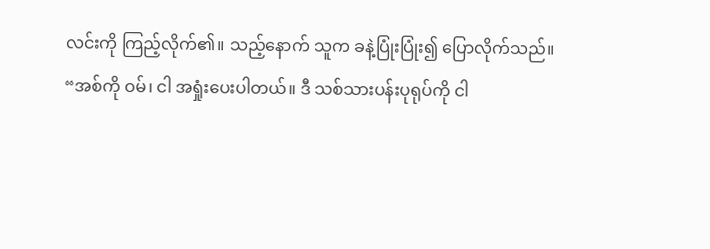လင်းကို ကြည့်လိုက်၏။ သည့်နောက် သူက ခနဲ့ပြုံးပြုံး၍ ပြောလိုက်သည်။
“အစ်ကို ဝမ်၊ ငါ အရှုံးပေးပါတယ်။ ဒီ သစ်သားပန်းပုရုပ်ကို ငါ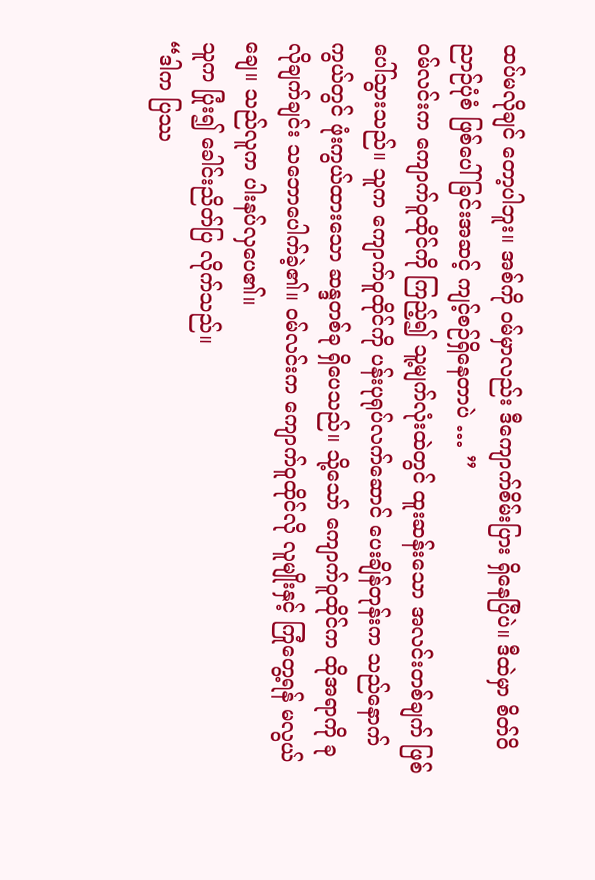ထပ်မလိုချင် တော့ပါဘူး။ အစ်ကို ဝမ်မှာလည်း ဒီကျောက်စိမ်းပြား ရှိနေပြီပဲ။ ဒီထဲမှာ စိတ်ဝိညာဉ်ပုံစံ ဖြစ်ပေါ်ခြင်းအဆင့် ကျင့်စဉ်ရှိနေတာပဲ … ”
ဝမ်လင်းက ကျောက်ဝူထိုင်ကို ကြည့်၍ သူ့မျက်လုံးထဲတွင် ထူးဆန်းသော အလင်းတစ်ချက် ဖြစ်ပေါ်သွားသည်။ သူက ကျောက်ဝူထိုင်ကို ပန်းပုရုပ်လက်ဆောင် ပေးချိန်တုန်းက သည်နောက်ကွယ်တွင် ဖုံးကွယ်ထားသော ဆန္ဒတစ်ခု ရှိပေသည်။ သို့သော် ကျောက်ဝူထိုင်က ထိုအရာကို ခုလိုချက်ချင်း သဘောပေါက်ခဲ့၏။ ဝမ်လင်းက ကျောက်ဝူထိုင်လို လူမျိုးနှင့် ကြုံတွေ့ရန် မလွယ်ချေ။ သည်လူက ပါးနပ်လှပေ၏။
သူက ပြုံး၍ ခေါင်းညိတ်ပြ လိုက်သည်။
“ဒါက ပြဿ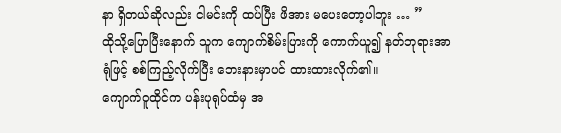နာ ရှိတယ်ဆိုလည်း ငါမင်းကို ထပ်ပြီး ဖိအား မပေးတော့ပါဘူး … ”
ထိုသို့ပြောပြီးနောက် သူက ကျောက်စိမ်းပြားကို ကောက်ယူ၍ နတ်ဘုရားအာရုံဖြင့် စစ်ကြည့်လိုက်ပြီး ဘေးနားမှာပင် ထားထားလိုက်၏။
ကျောက်ဝူထိုင်က ပန်းပုရုပ်ထံမှ အ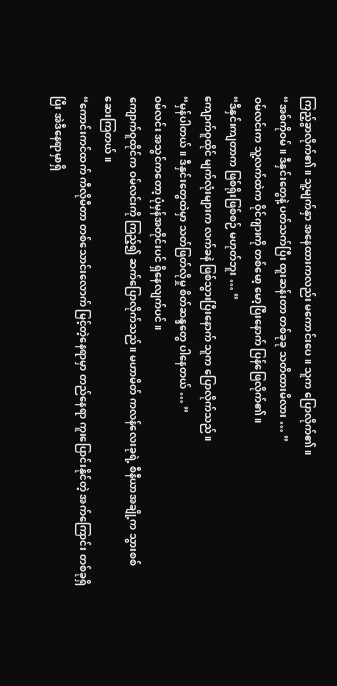ကြည့်ခွာလိုက်၏။ သူ့မျက်နှာ အနေထားကလည်း မကောင်းပေ။ သူက ပြောလိုက်၏။
“အစ်ကိုဝမ်။ ဒီနှင်းတွေနဲ့ ပတ်သက်ပြီး ထူးဆန်းတာ တစ်ခုခု သတိထားမိလား … ”
ဝမ်လင်းက သူ့လက်ထဲက ဝိုင်ဂျားကို တစ်မော့ မော့ပြီးနောက် ပြန်ဖြေလိုက်၏။
“ဒီနှင်းကျတာက ဖြစ်ရိုးဖြစ်စဉ် မဟုတ်ဘူး … ”
ကျောက်ဝူထိုင် မျက်လုံးများက လက်ခနဲ ဖြစ်သွားပြီးနောက် သူက ပြောလိုက်သည်။
“မှန်ပါတယ်။ ဒီနှင်းတွေထဲမှာ သတ်ဖြတ်လိုမှု စိတ်ဆန္ဒတွေ ပါနေတယ် … ”
ဝမ်လင်း အသွင်ကတော့ ပုံမှန်အတိုင်းပင် ရှိနေလျက်ပင်။
ကျောက်ဝူထိုင်က ဝမ်လင်းကို ကြည့်၍ ဆက်ပြောလိုက်သည်။ မဟာမိတ် ကလန်လေးခုရဲ့ စီနီယာအချို့က သွားစစ်ဆေးကြတယ်။
“ကောင်းကင်ထက် ကီလိုမီတာ တစ်သောင်းလောက် မြင့်တဲ့နေရာမှာ တည်နေရာ ကူးပြောင်းနိုင်တဲ့ အက်ကြောင်း တစ်ခုရှိပြီး အဲဒီနေရာမှာရှိ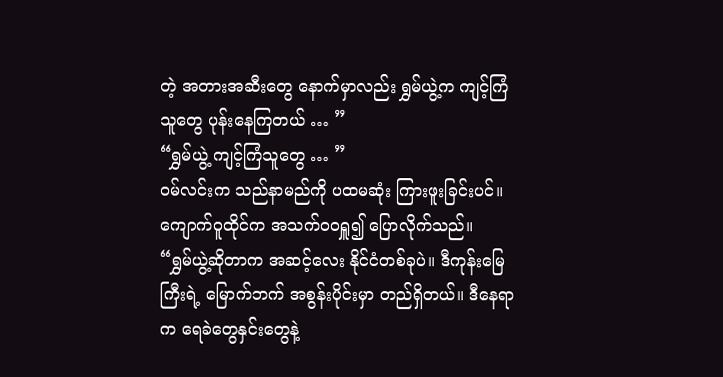တဲ့ အတားအဆီးတွေ နောက်မှာလည်း ရွှမ်ယွဲ့က ကျင့်ကြံသူတွေ ပုန်းနေကြတယ် … ”
“ရွှမ်ယွဲ့ ကျင့်ကြံသူတွေ … ”
ဝမ်လင်းက သည်နာမည်ကို ပထမဆုံး ကြားဖူးခြင်းပင်။
ကျောက်ဝူထိုင်က အသက်ဝဝရှူ၍ ပြောလိုက်သည်။
“ရွှမ်ယွဲ့ဆိုတာက အဆင့်လေး နိုင်ငံတစ်ခုပဲ။ ဒီကုန်းမြေကြီးရဲ့ မြောက်ဘက် အစွန်းပိုင်းမှာ တည်ရှိတယ်။ ဒီနေရာက ရေခဲတွေနှင်းတွေနဲ့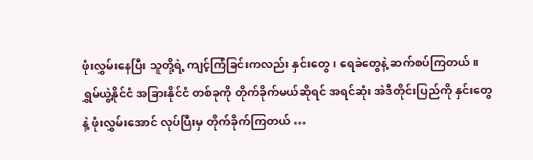ဖုံးလွှမ်းနေပြီး သူတို့ရဲ့ ကျင့်ကြံခြင်းကလည်း နှင်းတွေ၊ ရေခဲတွေနဲ့ ဆက်စပ်ကြတယ်။ ရွှမ်ယွဲ့နိုင်ငံ အခြားနိုင်ငံ တစ်ခုကို တိုက်ခိုက်မယ်ဆိုရင် အရင်ဆုံး အဲဒီတိုင်းပြည်ကို နှင်းတွေနဲ့ ဖုံးလွှမ်းအောင် လုပ်ပြီးမှ တိုက်ခိုက်ကြတယ် …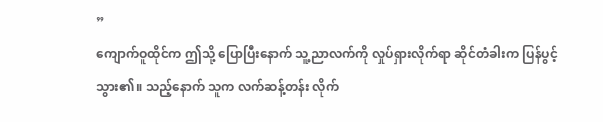”
ကျောက်ဝူထိုင်က ဤသို့ ပြောပြီးနောက် သူ့ညာလက်ကို လှုပ်ရှားလိုက်ရာ ဆိုင်တံခါးက ပြန်ပွင့်သွား၏။ သည့်နောက် သူက လက်ဆန့်တန်း လိုက်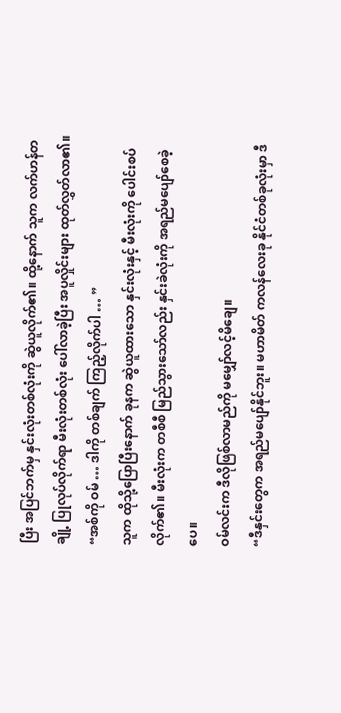ပြီး အပြင်ဘက်မှ နှင်းလုံးတစ်လုံးကို ဆွဲယူလိုက်၏။ ထို့နောက် သူက လက်ဟန်တချို့ ပြုလုပ်လိုက်ရာ မီးလုံးတစ်လုံး ပေါ်လာခဲ့ပြီး အပူလှိုင်းများ ထုတ်လွှတ်လာ၏။
“အစ်ကို ဝမ် … ဒါကို တစ်ချက် ကြည့်လိုက်ပါ … ”
သူက ထိုသို့ပြောပြီးနောက် ခုနက ဆွဲယူထားသော နှင်းလုံးနှင့် မီးလုံးကို ပေါင်းစပ်လိုက်၏။ မီးလုံးက တစီစီ မြည်သွားသော်လည်း နှင်းခဲလုံးကို အရည်မပျော်စေခဲ့ပေ။
ဝမ်လင်းက ဒီလိုဖြစ်လာမည်ကို မမျှော်လင့်မိချေ။
“ဒီနှင်းတွေက အရည်မပျော်နိုင်ဘူး။ မဟာမိတ် ကလန်လေးခု နိုင်ငံတစ်ခုလုံးမှာ ဒီ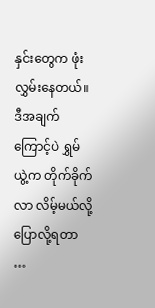နှင်းတွေက ဖုံးလွှမ်းနေတယ်။ ဒီအချက်ကြောင့်ပဲ ရွှမ်ယွဲ့က တိုက်ခိုက်လာ လိမ့်မယ်လို့ ပြောလို့ရတာ …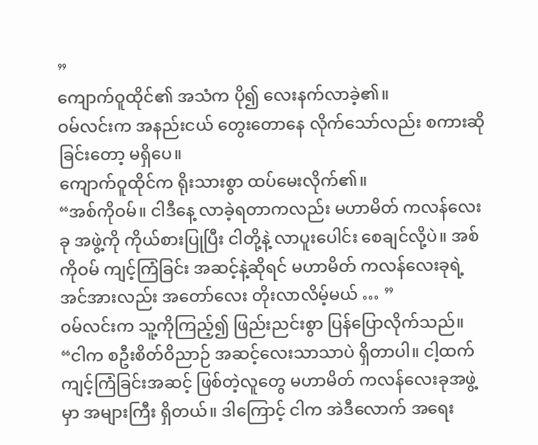”
ကျောက်ဝူထိုင်၏ အသံက ပို၍ လေးနက်လာခဲ့၏။
ဝမ်လင်းက အနည်းငယ် တွေးတောနေ လိုက်သော်လည်း စကားဆိုခြင်းတော့ မရှိပေ။
ကျောက်ဝူထိုင်က ရိုးသားစွာ ထပ်မေးလိုက်၏။
“အစ်ကိုဝမ်။ ငါဒီနေ့ လာခဲ့ရတာကလည်း မဟာမိတ် ကလန်လေးခု အဖွဲ့ကို ကိုယ်စားပြုပြီး ငါတို့နဲ့ လာပူးပေါင်း စေချင်လို့ပဲ။ အစ်ကိုဝမ် ကျင့်ကြံခြင်း အဆင့်နဲ့ဆိုရင် မဟာမိတ် ကလန်လေးခုရဲ့ အင်အားလည်း အတော်လေး တိုးလာလိမ့်မယ် … ”
ဝမ်လင်းက သူ့ကိုကြည့်၍ ဖြည်းညင်းစွာ ပြန်ပြောလိုက်သည်။
“ငါက စဦးစိတ်ဝိညာဉ် အဆင့်လေးသာသာပဲ ရှိတာပါ။ ငါ့ထက် ကျင့်ကြံခြင်းအဆင့် ဖြစ်တဲ့လူတွေ မဟာမိတ် ကလန်လေးခုအဖွဲ့မှာ အများကြီး ရှိတယ်။ ဒါကြောင့် ငါက အဲဒီလောက် အရေး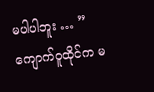မပါပါဘူး … ”
ကျောက်ဝူထိုင်က မ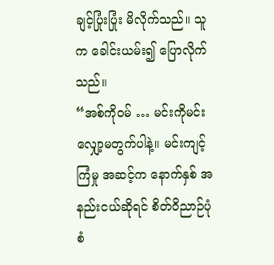ချင့်ပြုံးပြုံး မိလိုက်သည်။ သူက ခေါင်းယမ်း၍ ပြောလိုက်သည်။
“အစ်ကိုဝမ် … မင်းကိုမင်း လျှော့မတွက်ပါနဲ့။ မင်းကျင့်ကြံမှု အဆင့်က နောက်နှစ် အနည်းငယ်ဆိုရင် စိတ်ဝိညာဉ်ပုံစံ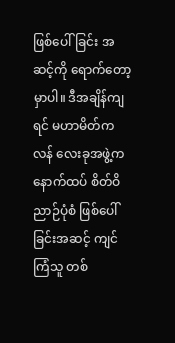ဖြစ်ပေါ်ခြင်း အဆင့်ကို ရောက်တော့မှာပါ။ ဒီအချိန်ကျရင် မဟာမိတ်ကလန် လေးခုအဖွဲ့က နောက်ထပ် စိတ်ဝိညာဉ်ပုံစံ ဖြစ်ပေါ်ခြင်းအဆင့် ကျင်ကြံသူ တစ်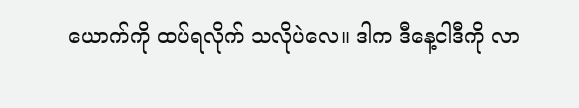ယောက်ကို ထပ်ရလိုက် သလိုပဲလေ။ ဒါက ဒီနေ့ငါဒီကို လာ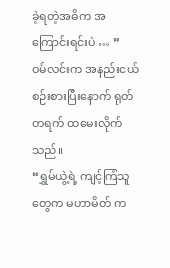ခဲ့ရတဲ့အဓိက အကြောင်းရင်းပဲ … ”
ဝမ်လင်းက အနည်းငယ် စဉ်းစားပြီးနောက် ရုတ်တရက် ထမေးလိုက်သည်။
“ရွှမ်ယွဲ့ရဲ့ ကျင့်ကြံသူတွေက မဟာမိတ် က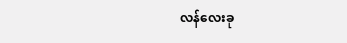လန်လေးခု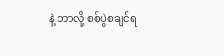နဲ့ ဘာလို့ စစ်ပွဲစချင်ရ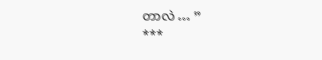တာလဲ … ”
***